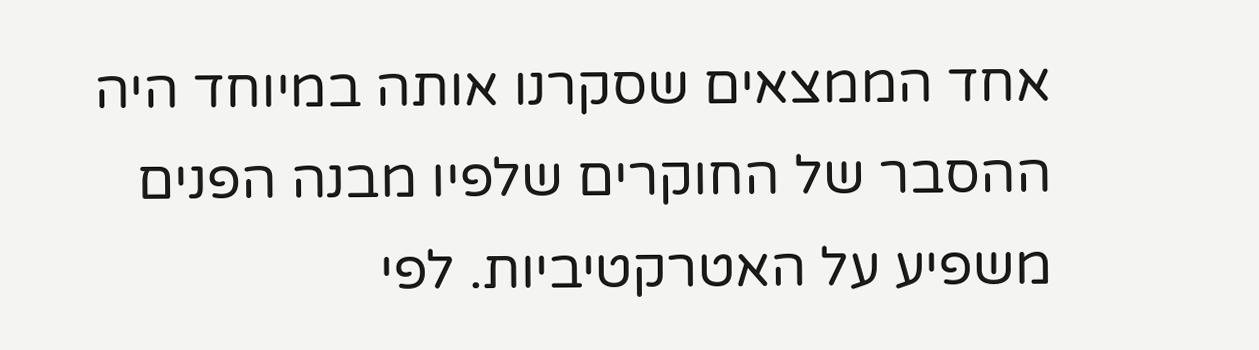אחד הממצאים שסקרנו אותה במיוחד היה ההסבר של החוקרים שלפיו מבנה הפנים משפיע על האטרקטיביות. לפי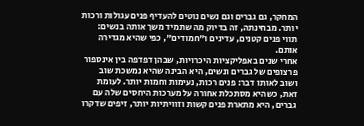המחקר, גם גברים וגם נשים נוטים להעדיף פנים עגולות ורכות יותר. מבחינתה, זה בדיוק מה שתמיד משך אותה בנשים: תווי פנים קטנים, עדינים ו"חמודים", כפי שהיא מגדירה אותם.
אחרי שנים באפליקציות היכרויות, שבהן דפדפה בין אינספור פרצופים של גברים ונשים, היא הבינה שהיא נמשכת שוב ושוב לאותו דבר: פנים רכות, נעימות וחמות יותר. לעומת זאת, כשהיא מסתכלת אחורה על מערכות היחסים שלה עם גברים, היא מתארת פנים קשות וזוויתיות יותר, זיפים שדקרו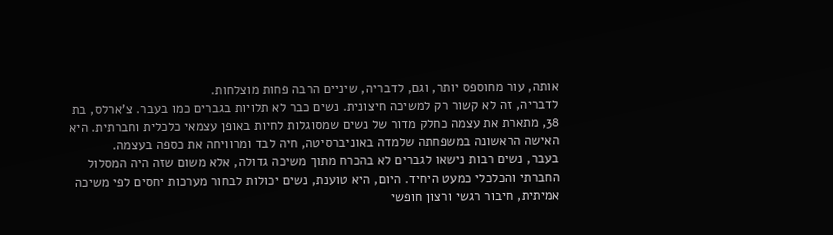אותה, עור מחוספס יותר, וגם, לדבריה, שיניים הרבה פחות מוצלחות.
לדבריה, זה לא קשור רק למשיכה חיצונית. נשים כבר לא תלויות בגברים כמו בעבר. צ'ארלס, בת 38, מתארת את עצמה כחלק מדור של נשים שמסוגלות לחיות באופן עצמאי כלכלית וחברתית. היא האישה הראשונה במשפחתה שלמדה באוניברסיטה, חיה לבד ומרוויחה את כספה בעצמה.
בעבר, נשים רבות נישאו לגברים לא בהכרח מתוך משיכה גדולה, אלא משום שזה היה המסלול החברתי והכלכלי כמעט היחיד. היום, היא טוענת, נשים יכולות לבחור מערכות יחסים לפי משיכה אמיתית, חיבור רגשי ורצון חופשי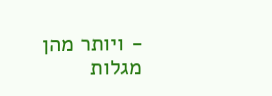- ויותר מהן מגלות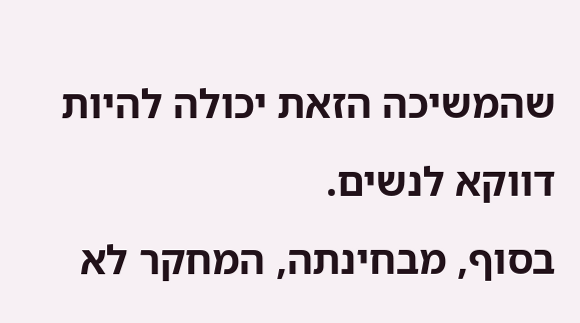שהמשיכה הזאת יכולה להיות דווקא לנשים.
בסוף, מבחינתה, המחקר לא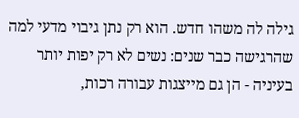גילה לה משהו חדש. הוא רק נתן גיבוי מדעי למה שהרגישה כבר שנים: נשים לא רק יפות יותר בעיניה - הן גם מייצגות עבורה רכות,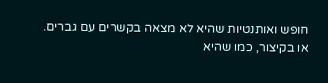חופש ואותנטיות שהיא לא מצאה בקשרים עם גברים. או בקיצור, כמו שהיא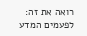רואה את זה: לפעמים המדע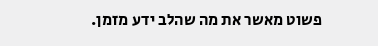פשוט מאשר את מה שהלב ידע מזמן.